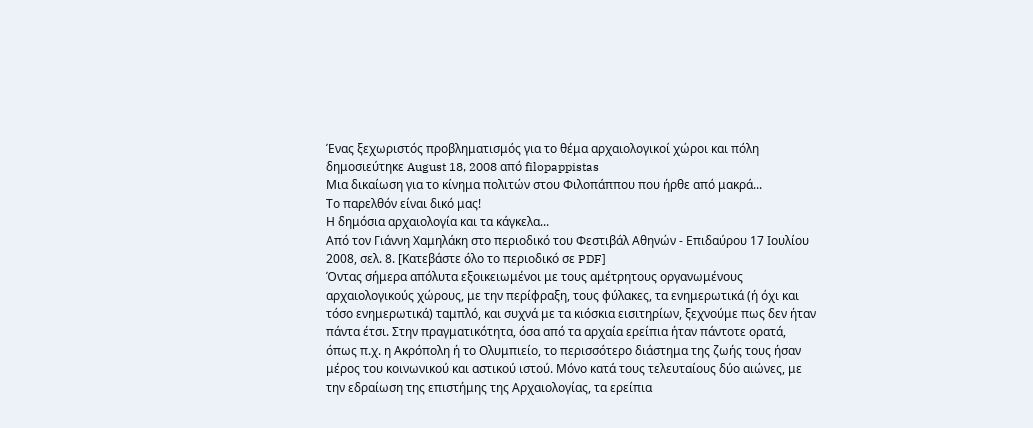Ένας ξεχωριστός προβληματισμός για το θέμα αρχαιολογικοί χώροι και πόλη
δημοσιεύτηκε August 18, 2008 από filopappistas
Μια δικαίωση για το κίνημα πολιτών στου Φιλοπάππου που ήρθε από μακρά...
Το παρελθόν είναι δικό μας!
Η δημόσια αρχαιολογία και τα κάγκελα...
Από τον Γιάννη Χαμηλάκη στο περιοδικό του Φεστιβάλ Αθηνών - Επιδαύρου 17 Ιουλίου 2008, σελ. 8. [Κατεβάστε όλο το περιοδικό σε PDF]
Όντας σήμερα απόλυτα εξοικειωμένοι με τους αμέτρητους οργανωμένους αρχαιολογικούς χώρους, με την περίφραξη, τους φύλακες, τα ενημερωτικά (ή όχι και τόσο ενημερωτικά) ταμπλό, και συχνά με τα κιόσκια εισιτηρίων, ξεχνούμε πως δεν ήταν πάντα έτσι. Στην πραγματικότητα, όσα από τα αρχαία ερείπια ήταν πάντοτε ορατά, όπως π.χ. η Ακρόπολη ή το Ολυμπιείο, το περισσότερο διάστημα της ζωής τους ήσαν μέρος του κοινωνικού και αστικού ιστού. Μόνο κατά τους τελευταίους δύο αιώνες, με την εδραίωση της επιστήμης της Αρχαιολογίας, τα ερείπια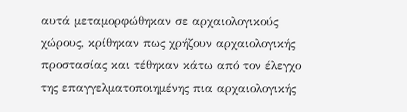αυτά μεταμορφώθηκαν σε αρχαιολογικούς χώρους, κρίθηκαν πως χρήζουν αρχαιολογικής προστασίας και τέθηκαν κάτω από τον έλεγχο της επαγγελματοποιημένης πια αρχαιολογικής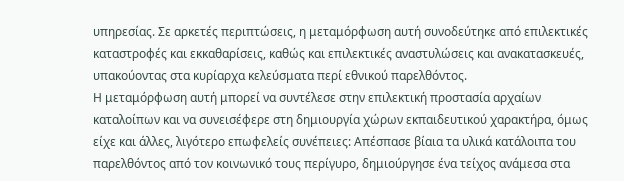υπηρεσίας. Σε αρκετές περιπτώσεις, η μεταμόρφωση αυτή συνοδεύτηκε από επιλεκτικές καταστροφές και εκκαθαρίσεις, καθώς και επιλεκτικές αναστυλώσεις και ανακατασκευές, υπακούοντας στα κυρίαρχα κελεύσματα περί εθνικού παρελθόντος.
Η μεταμόρφωση αυτή μπορεί να συντέλεσε στην επιλεκτική προστασία αρχαίων καταλοίπων και να συνεισέφερε στη δημιουργία χώρων εκπαιδευτικού χαρακτήρα, όμως είχε και άλλες, λιγότερο επωφελείς συνέπειες: Απέσπασε βίαια τα υλικά κατάλοιπα του παρελθόντος από τον κοινωνικό τους περίγυρο, δημιούργησε ένα τείχος ανάμεσα στα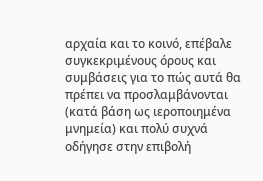αρχαία και το κοινό, επέβαλε συγκεκριμένους όρους και συμβάσεις για το πώς αυτά θα πρέπει να προσλαμβάνονται (κατά βάση ως ιεροποιημένα μνημεία) και πολύ συχνά οδήγησε στην επιβολή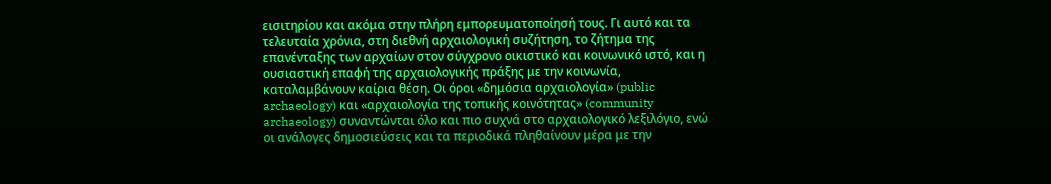εισιτηρίου και ακόμα στην πλήρη εμπορευματοποίησή τους. Γι αυτό και τα τελευταία χρόνια, στη διεθνή αρχαιολογική συζήτηση, το ζήτημα της επανένταξης των αρχαίων στον σύγχρονο οικιστικό και κοινωνικό ιστό, και η ουσιαστική επαφή της αρχαιολογικής πράξης με την κοινωνία, καταλαμβάνουν καίρια θέση. Οι όροι «δημόσια αρχαιολογία» (public archaeology) και «αρχαιολογία της τοπικής κοινότητας» (community archaeology) συναντώνται όλο και πιο συχνά στο αρχαιολογικό λεξιλόγιο, ενώ οι ανάλογες δημοσιεύσεις και τα περιοδικά πληθαίνουν μέρα με την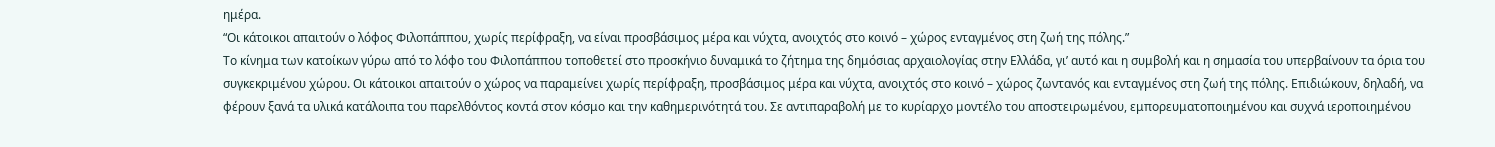ημέρα.
“Οι κάτοικοι απαιτούν ο λόφος Φιλοπάππου, χωρίς περίφραξη, να είναι προσβάσιμος μέρα και νύχτα, ανοιχτός στο κοινό – χώρος ενταγμένος στη ζωή της πόλης.”
Το κίνημα των κατοίκων γύρω από το λόφο του Φιλοπάππου τοποθετεί στο προσκήνιο δυναμικά το ζήτημα της δημόσιας αρχαιολογίας στην Ελλάδα, γι’ αυτό και η συμβολή και η σημασία του υπερβαίνουν τα όρια του συγκεκριμένου χώρου. Οι κάτοικοι απαιτούν ο χώρος να παραμείνει χωρίς περίφραξη, προσβάσιμος μέρα και νύχτα, ανοιχτός στο κοινό – χώρος ζωντανός και ενταγμένος στη ζωή της πόλης. Επιδιώκουν, δηλαδή, να φέρουν ξανά τα υλικά κατάλοιπα του παρελθόντος κοντά στον κόσμο και την καθημερινότητά του. Σε αντιπαραβολή με το κυρίαρχο μοντέλο του αποστειρωμένου, εμπορευματοποιημένου και συχνά ιεροποιημένου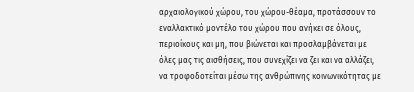αρχαιολογικού χώρου, του χώρου-θέαμα, προτάσσουν το εναλλακτικό μοντέλο του χώρου που ανήκει σε όλους, περιοίκους και μη, που βιώνεται και προσλαμβάνεται με όλες μας τις αισθήσεις, που συνεχίζει να ζει και να αλλάζει, να τροφοδοτείται μέσω της ανθρώπινης κοινωνικότητας με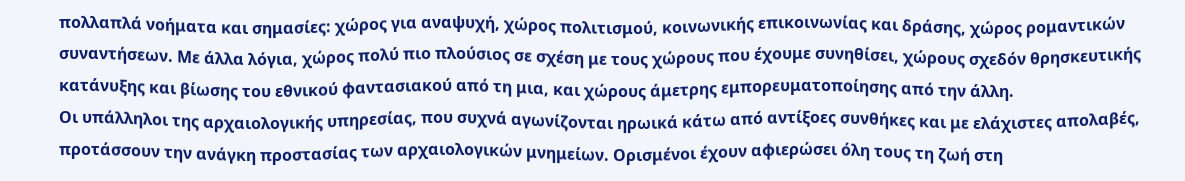πολλαπλά νοήματα και σημασίες: χώρος για αναψυχή, χώρος πολιτισμού, κοινωνικής επικοινωνίας και δράσης, χώρος ρομαντικών συναντήσεων. Με άλλα λόγια, χώρος πολύ πιο πλούσιος σε σχέση με τους χώρους που έχουμε συνηθίσει, χώρους σχεδόν θρησκευτικής κατάνυξης και βίωσης του εθνικού φαντασιακού από τη μια, και χώρους άμετρης εμπορευματοποίησης από την άλλη.
Οι υπάλληλοι της αρχαιολογικής υπηρεσίας, που συχνά αγωνίζονται ηρωικά κάτω από αντίξοες συνθήκες και με ελάχιστες απολαβές, προτάσσουν την ανάγκη προστασίας των αρχαιολογικών μνημείων. Ορισμένοι έχουν αφιερώσει όλη τους τη ζωή στη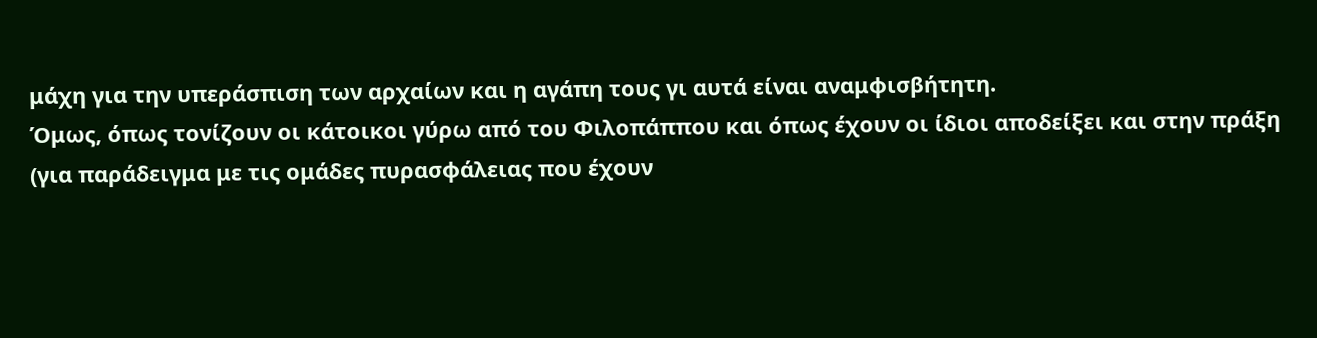μάχη για την υπεράσπιση των αρχαίων και η αγάπη τους γι αυτά είναι αναμφισβήτητη.
Όμως, όπως τονίζουν οι κάτοικοι γύρω από του Φιλοπάππου και όπως έχουν οι ίδιοι αποδείξει και στην πράξη (για παράδειγμα με τις ομάδες πυρασφάλειας που έχουν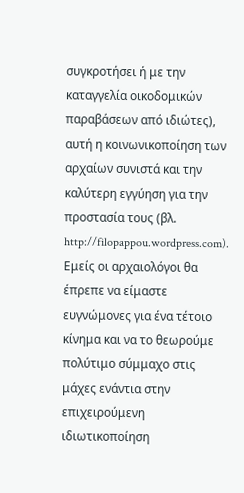συγκροτήσει ή με την καταγγελία οικοδομικών παραβάσεων από ιδιώτες), αυτή η κοινωνικοποίηση των αρχαίων συνιστά και την καλύτερη εγγύηση για την προστασία τους (βλ. http://filopappou.wordpress.com). Εμείς οι αρχαιολόγοι θα έπρεπε να είμαστε ευγνώμονες για ένα τέτοιο κίνημα και να το θεωρούμε πολύτιμο σύμμαχο στις μάχες ενάντια στην επιχειρούμενη ιδιωτικοποίηση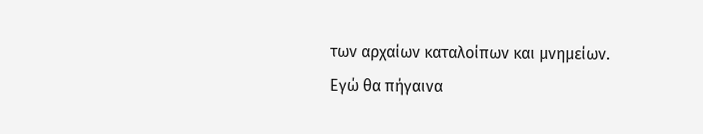των αρχαίων καταλοίπων και μνημείων. Εγώ θα πήγαινα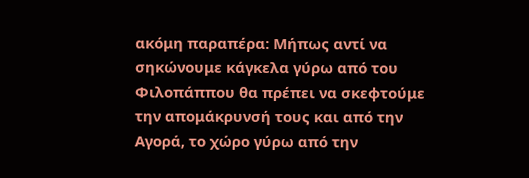ακόμη παραπέρα: Μήπως αντί να σηκώνουμε κάγκελα γύρω από του Φιλοπάππου θα πρέπει να σκεφτούμε την απομάκρυνσή τους και από την Αγορά, το χώρο γύρω από την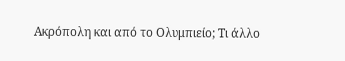Ακρόπολη και από το Ολυμπιείο; Τι άλλο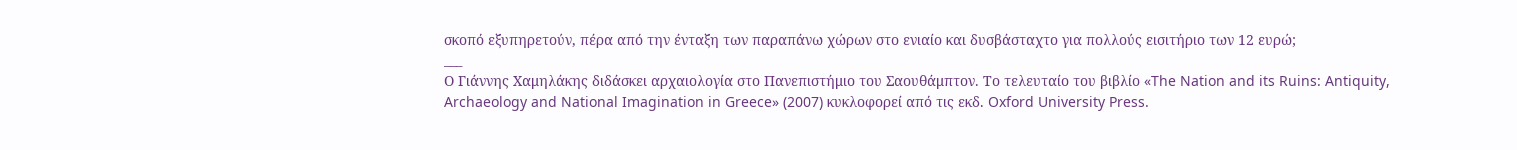σκοπό εξυπηρετούν, πέρα από την ένταξη των παραπάνω χώρων στο ενιαίο και δυσβάσταχτο για πολλούς εισιτήριο των 12 ευρώ;
___
Ο Γιάννης Χαμηλάκης διδάσκει αρχαιολογία στο Πανεπιστήμιο του Σαουθάμπτον. Το τελευταίο του βιβλίο «The Nation and its Ruins: Antiquity, Archaeology and National Imagination in Greece» (2007) κυκλοφορεί από τις εκδ. Oxford University Press.